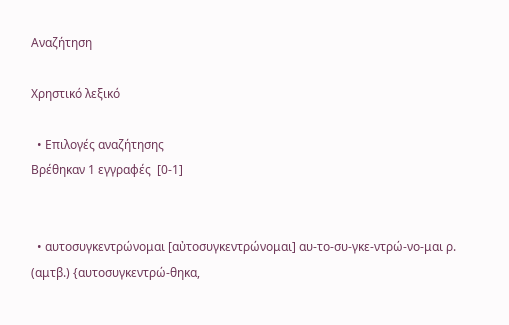Αναζήτηση

Χρηστικό λεξικό

  • Επιλογές αναζήτησης
Βρέθηκαν 1 εγγραφές  [0-1]


  • αυτοσυγκεντρώνομαι [αὐτοσυγκεντρώνομαι] αυ-το-συ-γκε-ντρώ-νο-μαι ρ. (αμτβ.) {αυτοσυγκεντρώ-θηκα,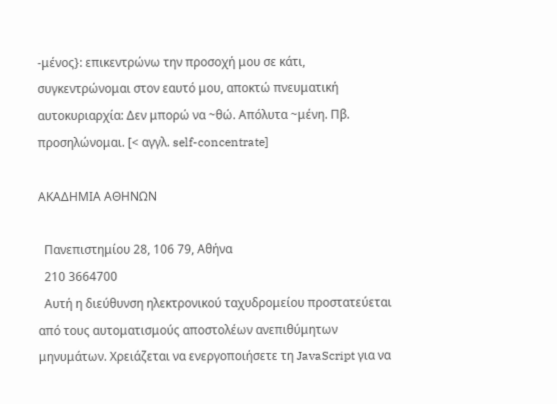-μένος}: επικεντρώνω την προσοχή μου σε κάτι, συγκεντρώνομαι στον εαυτό μου, αποκτώ πνευματική αυτοκυριαρχία: Δεν μπορώ να ~θώ. Απόλυτα ~μένη. Πβ. προσηλώνομαι. [< αγγλ. self-concentrate]

ΑΚΑΔΗΜΙΑ ΑΘΗΝΩΝ

  Πανεπιστημίου 28, 106 79, Αθήνα
  210 3664700
  Αυτή η διεύθυνση ηλεκτρονικού ταχυδρομείου προστατεύεται από τους αυτοματισμούς αποστολέων ανεπιθύμητων μηνυμάτων. Χρειάζεται να ενεργοποιήσετε τη JavaScript για να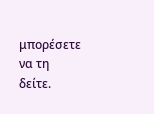μπορέσετε να τη δείτε.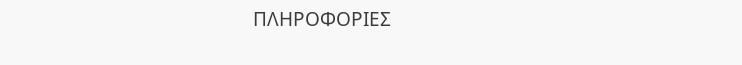ΠΛΗΡΟΦΟΡΙΕΣ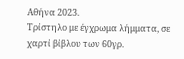Αθήνα 2023.
Τρίστηλο με έγχρωμα λήμματα, σε χαρτί βίβλου των 60γρ.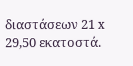διαστάσεων 21 x 29,50 εκατοστά.